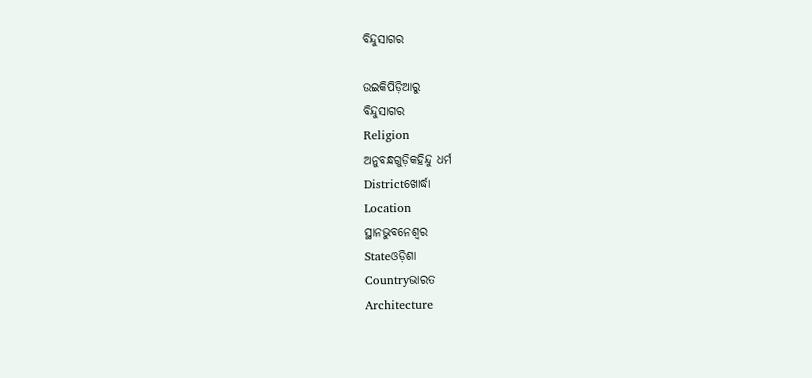ବିନ୍ଦୁସାଗର

ଉଇକିପିଡ଼ିଆ‌ରୁ
ବିନ୍ଦୁସାଗର
Religion
ଅନୁବନ୍ଧଗୁଡ଼ିକହିନ୍ଦୁ ଧର୍ମ
Districtଖୋର୍ଦ୍ଧା
Location
ସ୍ଥାନଭୁବନେଶ୍ୱର
Stateଓଡ଼ିଶା
Countryଭାରତ
Architecture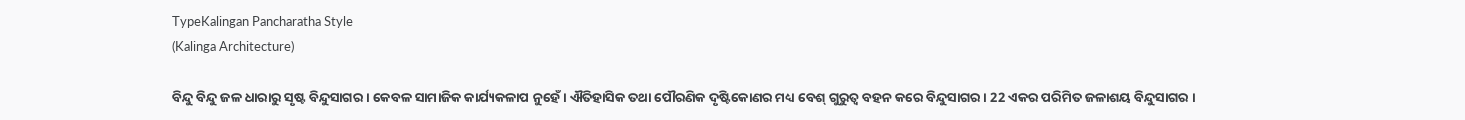TypeKalingan Pancharatha Style
(Kalinga Architecture)

ବିନ୍ଦୁ ବିନ୍ଦୁ ଜଳ ଧାରାରୁ ସୃଷ୍ଟ ବିନ୍ଦୁସାଗର । କେବଳ ସାମାଜିକ କାର୍ଯ୍ୟକଳାପ ନୁହେଁ । ଐତିହାସିକ ତଥା ପୌରଣିକ ଦୃଷ୍ଟିକୋଣର ମଧ୍ୟ ବେଶ୍‌ ଗୁରୁତ୍ୱ ବହନ କରେ ବିନ୍ଦୁସାଗର । 22 ଏକର ପରିମିତ ଜଳାଶୟ ବିନ୍ଦୁସାଗର ।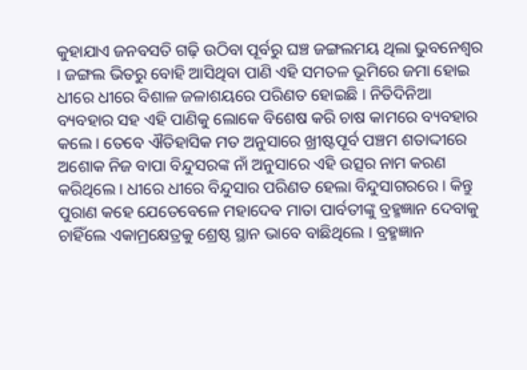କୁହାଯାଏ ଜନବସତି ଗଢ଼ି ଉଠିବା ପୂର୍ବରୁ ଘଞ୍ଚ ଜଙ୍ଗଲମୟ ଥିଲା ଭୁବନେଶ୍ୱର । ଜଙ୍ଗଲ ଭିତରୁ ବୋହି ଆସିଥିବା ପାଣି ଏହି ସମତଳ ଭୂମିରେ ଜମା ହୋଇ ଧୀରେ ଧୀରେ ବିଶାଳ ଜଳାଶୟରେ ପରିଣତ ହୋଇଛି । ନିତିଦିନିଆ ବ୍ୟବହାର ସହ ଏହି ପାଣିକୁ ଲୋକେ ବିଶେଷ କରି ଚାଷ କାମରେ ବ୍ୟବହାର କଲେ । ତେବେ ଐତିହାସିକ ମତ ଅନୁସାରେ ଖ୍ରୀଷ୍ଟପୂର୍ବ ପଞ୍ଚମ ଶତାଦ୍ଦୀରେ ଅଶୋକ ନିଜ ବାପା ବିନ୍ଦୁସରଙ୍କ ନାଁ ଅନୁସାରେ ଏହି ଉତ୍ସର ନାମ କରଣ କରିଥିଲେ । ଧୀରେ ଧୀରେ ବିନ୍ଦୁସାର ପରିଣତ ହେଲା ବିନ୍ଦୁସାଗରରେ । କିନ୍ତୁ ପୁରାଣ କହେ ଯେତେବେଳେ ମହାଦେବ ମାତା ପାର୍ବତୀଙ୍କୁ ବ୍ରହ୍ମଜ୍ଞାନ ଦେବାକୁ ଚାହିଁଲେ ଏକାମ୍ରକ୍ଷେତ୍ରକୁ ଶ୍ରେଷ୍ଠ ସ୍ଥାନ ଭାବେ ବାଛିଥିଲେ । ବ୍ରହ୍ମଜ୍ଞାନ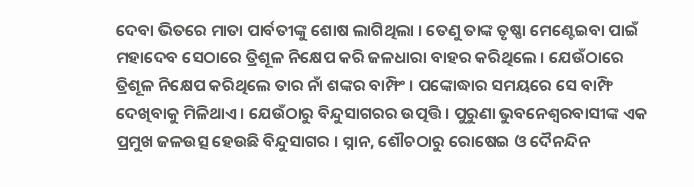ଦେବା ଭିତରେ ମାତା ପାର୍ବତୀଙ୍କୁ ଶୋଷ ଲାଗିଥିଲା । ତେଣୁ ତାଙ୍କ ତୃଷ୍ଣା ମେଣ୍ଟେଇବା ପାଇଁ ମହାଦେବ ସେଠାରେ ତ୍ରିଶୂଳ ନିକ୍ଷେପ କରି ଜଳଧାରା ବାହର କରିଥିଲେ । ଯେଉଁଠାରେ ତ୍ରିଶୂଳ ନିକ୍ଷେପ କରିଥିଲେ ତାର ନାଁ ଶଙ୍କର ବାମ୍ଫିଂ । ପଙ୍କୋଦ୍ଧାର ସମୟରେ ସେ ବାମ୍ଫି ଦେଖିବାକୁ ମିଳିଥାଏ । ଯେଉଁଠାରୁ ବିନ୍ଦୁସାଗରର ଉତ୍ପତ୍ତି । ପୁରୁଣା ଭୁବନେଶ୍ୱରବାସୀଙ୍କ ଏକ ପ୍ରମୁଖ ଜଳଉତ୍ସ ହେଉଛି ବିନ୍ଦୁସାଗର । ସ୍ନାନ, ଶୌଚଠାରୁ ରୋଷେଇ ଓ ଦୈନନ୍ଦିନ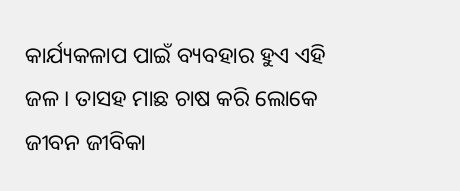କାର୍ଯ୍ୟକଳାପ ପାଇଁ ବ୍ୟବହାର ହୁଏ ଏହି ଜଳ । ତାସହ ମାଛ ଚାଷ କରି ଲୋକେ ଜୀବନ ଜୀବିକା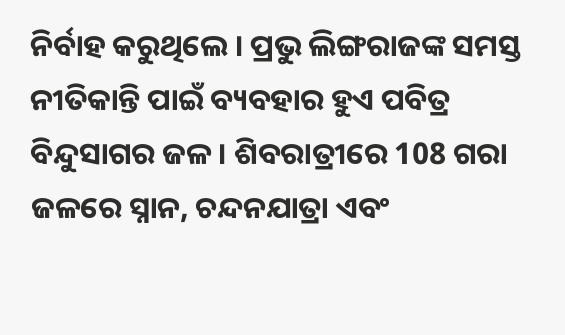ନିର୍ବାହ କରୁଥିଲେ । ପ୍ରଭୁ ଲିଙ୍ଗରାଜଙ୍କ ସମସ୍ତ ନୀତିକାନ୍ତି ପାଇଁ ବ୍ୟବହାର ହୁଏ ପବିତ୍ର ବିନ୍ଦୁସାଗର ଜଳ । ଶିବରାତ୍ରୀରେ 108 ଗରା ଜଳରେ ସ୍ନାନ, ଚନ୍ଦନଯାତ୍ରା ଏବଂ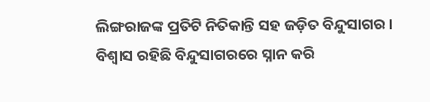ଲିଙ୍ଗରାଜଙ୍କ ପ୍ରତିଟି ନିତିକାନ୍ତି ସହ ଜଡ଼ିତ ବିନ୍ଦୁସାଗର । ବିଶ୍ୱାସ ରହିଛି ବିନ୍ଦୁସାଗରରେ ସ୍ନାନ କରି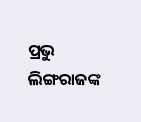ପ୍ରଭୁ ଲିଙ୍ଗରାଜଙ୍କ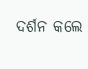ଦର୍ଶନ କଲେ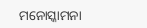ମନୋସ୍କାମନା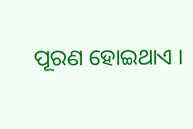ପୂରଣ ହୋଇଥାଏ ।